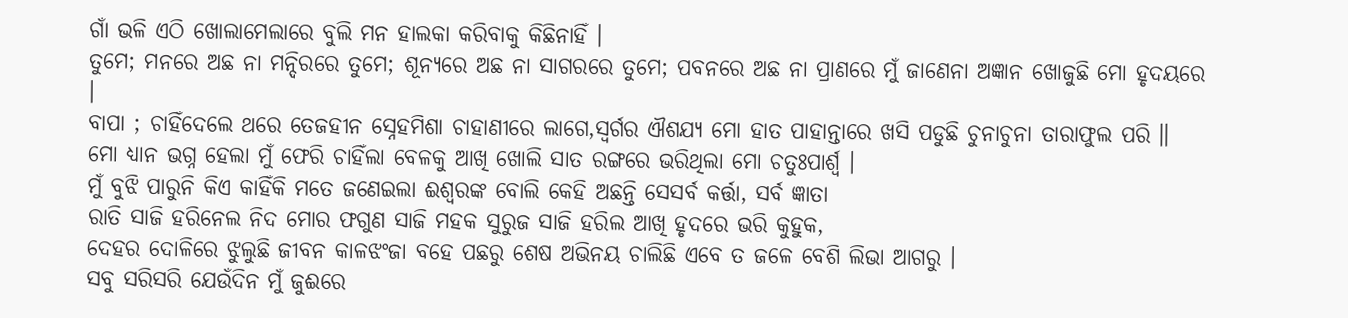ଗାଁ ଭଳି ଏଠି ଖୋଲାମେଲାରେ ବୁଲି ମନ ହାଲକା କରିବାକୁ କିଛିନାହିଁ ।
ତୁମେ; ମନରେ ଅଛ ନା ମନ୍ଦିରରେ ତୁମେ; ଶୂନ୍ୟରେ ଅଛ ନା ସାଗରରେ ତୁମେ; ପବନରେ ଅଛ ନା ପ୍ରାଣରେ ମୁଁ ଜାଣେନା ଅଜ୍ଞାନ ଖୋଜୁଛି ମୋ ହୃଦୟରେ ।
ବାପା ; ଚାହିଁଦେଲେ ଥରେ ତେଜହୀନ ସ୍ନେହମିଶା ଚାହାଣୀରେ ଲାଗେ,ସ୍ବର୍ଗର ଐଶଯ୍ୟ ମୋ ହାତ ପାହାନ୍ତାରେ ଖସି ପଡୁଛି ଚୁନାଚୁନା ତାରାଫୁଲ ପରି ॥
ମୋ ଧ୍ୟାନ ଭଗ୍ନ ହେଲା ମୁଁ ଫେରି ଚାହିଁଲା ବେଳକୁ ଆଖି ଖୋଲି ସାତ ରଙ୍ଗରେ ଭରିଥିଲା ମୋ ଚତୁଃପାର୍ଶ୍ୱ ।
ମୁଁ ବୁଝି ପାରୁନି କିଏ କାହିଁକି ମତେ ଜଣେଇଲା ଈଶ୍ୱରଙ୍କ ବୋଲି କେହି ଅଛନ୍ତି ସେସର୍ବ କର୍ତ୍ତା, ସର୍ବ ଜ୍ଞାତା
ରାତି ସାଜି ହରିନେଲ ନିଦ ମୋର ଫଗୁଣ ସାଜି ମହକ ସୁରୁଜ ସାଜି ହରିଲ ଆଖି ହୃଦରେ ଭରି କୁହୁକ,
ଦେହର ଦୋଳିରେ ଝୁଲୁଛି ଜୀବନ କାଳଝଂଜା ବହେ ପଛରୁ ଶେଷ ଅଭିନୟ ଚାଲିଛି ଏବେ ତ ଜଳେ ବେଶି ଲିଭା ଆଗରୁ ।
ସବୁ ସରିସରି ଯେଉଁଦିନ ମୁଁ ଜୁଈରେ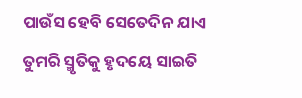ପାଉଁସ ହେବି ସେତେଦିନ ଯାଏ ତୁମରି ସ୍ମୃତିକୁ ହୃଦୟେ ସାଇତି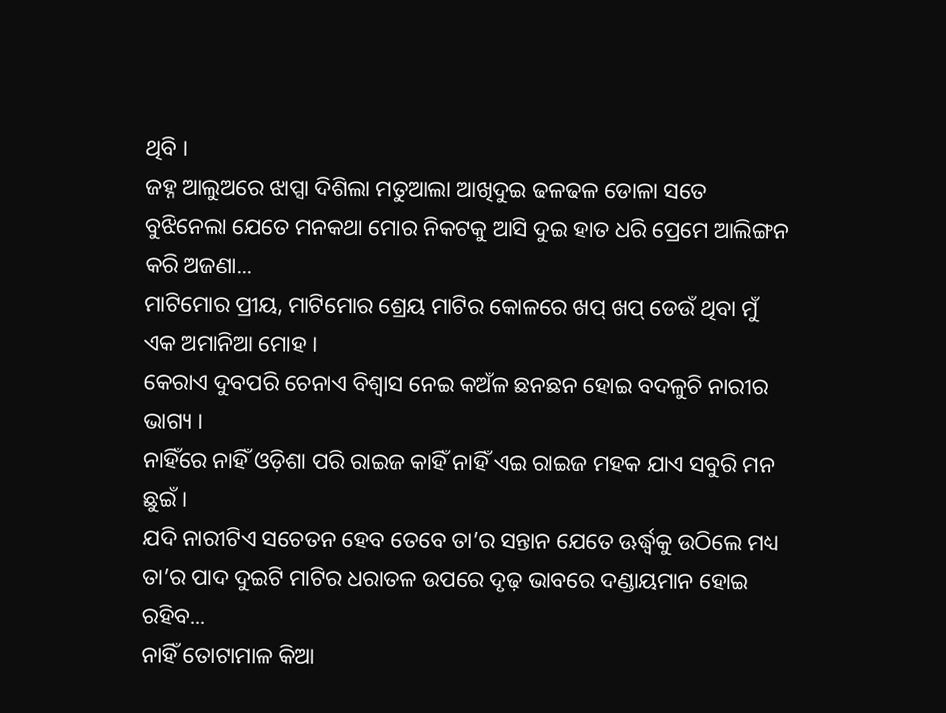ଥିବି ।
ଜହ୍ନ ଆଲୁଅରେ ଝାପ୍ସା ଦିଶିଲା ମତୁଆଲା ଆଖିଦୁଇ ଢଳଢଳ ଡୋଳା ସତେ ବୁଝିନେଲା ଯେତେ ମନକଥା ମୋର ନିକଟକୁ ଆସି ଦୁଇ ହାତ ଧରି ପ୍ରେମେ ଆଲିଙ୍ଗନ କରି ଅଜଣା...
ମାଟିମୋର ପ୍ରୀୟ, ମାଟିମୋର ଶ୍ରେୟ ମାଟିର କୋଳରେ ଖପ୍ ଖପ୍ ଡେଉଁ ଥିବା ମୁଁ ଏକ ଅମାନିଆ ମୋହ ।
କେରାଏ ଦୁବପରି ଚେନାଏ ବିଶ୍ୱାସ ନେଇ କଅଁଳ ଛନଛନ ହୋଇ ବଦଳୁଚି ନାରୀର ଭାଗ୍ୟ ।
ନାହିଁରେ ନାହିଁ ଓଡ଼ିଶା ପରି ରାଇଜ କାହିଁ ନାହିଁ ଏଇ ରାଇଜ ମହକ ଯାଏ ସବୁରି ମନ ଛୁଇଁ ।
ଯଦି ନାରୀଟିଏ ସଚେତନ ହେବ ତେବେ ତା’ର ସନ୍ତାନ ଯେତେ ଊର୍ଦ୍ଧ୍ଵକୁ ଉଠିଲେ ମଧ୍ୟ ତା’ର ପାଦ ଦୁଇଟି ମାଟିର ଧରାତଳ ଉପରେ ଦୃଢ଼ ଭାବରେ ଦଣ୍ଡାୟମାନ ହୋଇ ରହିବ...
ନାହିଁ ତୋଟାମାଳ କିଆ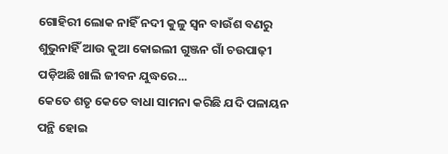ଗୋହିରୀ ଲୋକ ନାହିଁ ନଦୀ କୁଳୁ ସ୍ୱନ ବାଉଁଶ ବଣରୁ ଶୁଭୁନାହିଁ ଆଉ କୁଆ କୋଇଲୀ ଗୁଞ୍ଜନ ଗାଁ ଚଉପାଢ଼ୀ ପଡ଼ିଅଛି ଖାଲି ଜୀବନ ଯୁଦ୍ଧରେ...
କେତେ ଶତୃ କେତେ ବାଧା ସାମନା କରିଛି ଯଦି ପଳାୟନ ପନ୍ଥି ହୋଇ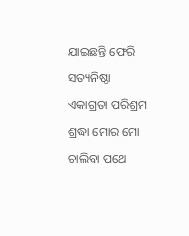ଯାଇଛନ୍ତି ଫେରି ସତ୍ୟନିଷ୍ଠା ଏକାଗ୍ରତା ପରିଶ୍ରମ ଶ୍ରଦ୍ଧା ମୋର ମୋ ଚାଲିବା ପଥେ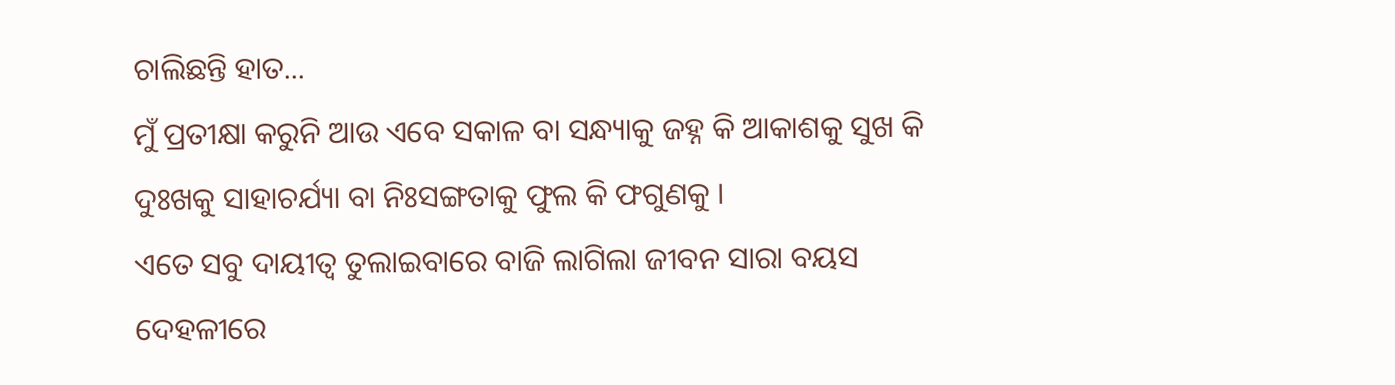ଚାଲିଛନ୍ତି ହାତ...
ମୁଁ ପ୍ରତୀକ୍ଷା କରୁନି ଆଉ ଏବେ ସକାଳ ବା ସନ୍ଧ୍ୟାକୁ ଜହ୍ନ କି ଆକାଶକୁ ସୁଖ କି ଦୁଃଖକୁ ସାହାଚର୍ଯ୍ୟା ବା ନିଃସଙ୍ଗତାକୁ ଫୁଲ କି ଫଗୁଣକୁ ।
ଏତେ ସବୁ ଦାୟୀତ୍ୱ ତୁଲାଇବାରେ ବାଜି ଲାଗିଲା ଜୀବନ ସାରା ବୟସ ଦେହଳୀରେ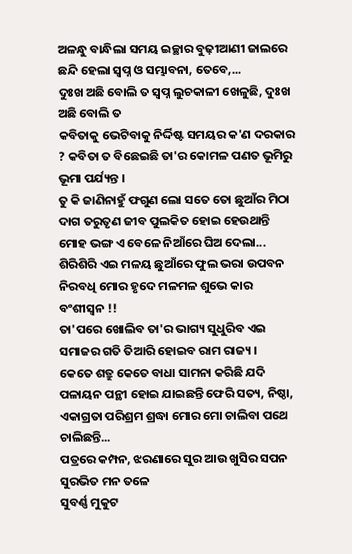ଅଳନ୍ଧୁ ବାନ୍ଧିଲା ସମୟ ଇଚ୍ଛାର ବୁଢ଼ୀଆଣୀ ଜାଲରେ ଛନ୍ଦି ହେଲା ସ୍ୱପ୍ନ ଓ ସମ୍ଭାବନା, ତେବେ,...
ଦୁଃଖ ଅଛି ବୋଲି ତ ସ୍ୱପ୍ନ ଲୁଚକାଳୀ ଖେଳୁଛି, ଦୁଃଖ ଅଛି ବୋଲି ତ
କବିତାକୁ ଭେଟିବାକୁ ନିର୍ଦ୍ଦିଷ୍ଟ ସମୟର କ'ଣ ଦରକାର ? କବିତା ତ ବିଛେଇଛି ତା'ର କୋମଳ ପଣତ ଭୂମିରୁ ଭୂମା ପର୍ଯ୍ୟନ୍ତ ।
ତୁ କି ଜାଣିନାହୁଁ ଫଗୁଣ ଲୋ ସତେ ତୋ ଛୁଆଁର ମିଠା ଦାଗ ତରୁତୃଣ ଜୀବ ପୁଲକିତ ହୋଇ ହେଉଥାନ୍ତି ମୋହ ଭଙ୍ଗ ଏ ବେଳେ ନିଆଁରେ ଘିଅ ଦେଲା...
ଶିରିଶିରି ଏଇ ମଳୟ ଛୁଆଁରେ ଫୁଲ ଭରା ଉପବନ ନିରବଧି ମୋର ହୃଦେ ମଳମଳ ଶୁଭେ କାର ବଂଶୀସ୍ୱନ !!
ତା'ପରେ ଖୋଲିବ ତା'ର ଭାଗ୍ୟ ସୁଧୁରିବ ଏଇ ସମାଜର ଗତି ତିଆରି ହୋଇବ ରାମ ରାଜ୍ୟ ।
କେତେ ଶତ୍ରୁ କେତେ ବାଧା ସାମନା କରିଛି ଯଦି ପଳାୟନ ପନ୍ଥୀ ହୋଇ ଯାଇଛନ୍ତି ଫେରି ସତ୍ୟ, ନିଷ୍ଠା, ଏକାଗ୍ରତା ପରିଶ୍ରମ ଶ୍ରଦ୍ଧା ମୋର ମୋ ଚାଲିବା ପଥେ ଚାଲିଛନ୍ତି...
ପତ୍ରରେ କମ୍ପନ, ଝରଣାରେ ସୁର ଆଉ ଖୁସିର ସପନ ସୁରଭିତ ମନ ତଳେ
ସୁବର୍ଣ୍ଣ ମୁକୁଟ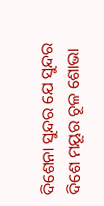ଦିଶେନା ସୁନ୍ଦର ଯେ ସୁନ୍ଦର ଦିଶେ ମୟୂର ଚୂଳ ଶୋଭା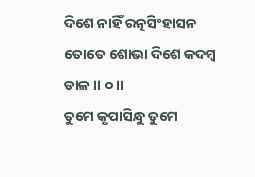ଦିଶେ ନାହିଁ ରତ୍ନସିଂହାସନ ତୋତେ ଶୋଭା ଦିଶେ କଦମ୍ୱ ଡାଳ ।। ୦ ।।
ତୁମେ କୃପାସିନ୍ଧୁ ତୁମେ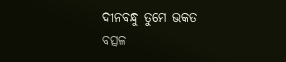ଦୀନବନ୍ଧୁ ତୁମେ ଭକତ ବତ୍ସଳ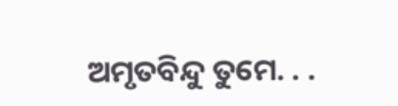ଅମୃତବିନ୍ଦୁ ତୁମେ. . .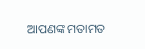ଆପଣଙ୍କ ମତାମତ